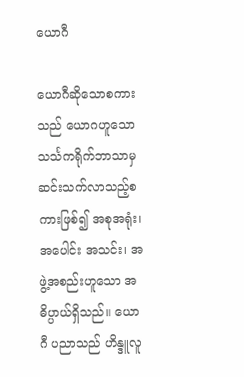ယောဂီ

ယောဂီဆိုသောစကားသည် ယောဂဟူသော သင်္သကရိုက်ဘာသာမှ ဆင်းသက်လာသည့်စကားဖြစ်၍ အစုအရုံး၊ အပေါင်း အသင်း၊ အဖွဲ့အစည်းဟူသော အဓိပ္ပာယ်ရှိသည်။ ယောဂီ ပညာသည် ဟိန္ဒူလူ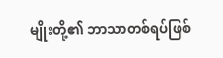မျိုးတို့၏ ဘာသာတစ်ရပ်ဖြစ်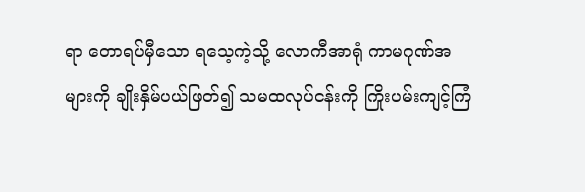ရာ တောရပ်မှီသော ရသေ့ကဲ့သို့ လောကီအာရုံ ကာမဂုဏ်အများကို ချိုးနှိမ်ပယ်ဖြတ်၍ သမထလုပ်ငန်းကို ကြိုးပမ်းကျင့်ကြံ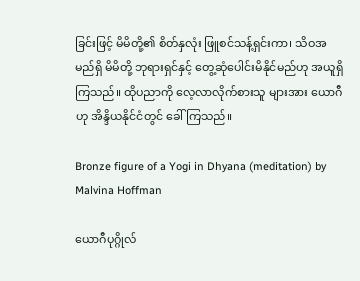ခြင်းဖြင့် မိမိတို့၏ စိတ်နှလုံး ဖြူစင်သန့်ရှင်းကာ၊ သိဝအမည်ရှိ မိမိတို့ ဘုရားရှင်နှင့် တွေ့ဆုံပေါင်းမိနိုင်မည်ဟု အယူရှိကြသည်။ ထိုပညာကို လေ့လာလိုက်စားသူ များအား ယောဂီဟု အိန္ဒိယနိုင်ငံတွင် ခေါ်ကြသည်။

Bronze figure of a Yogi in Dhyana (meditation) by Malvina Hoffman

ယောဂီပုဂ္ဂိုလ်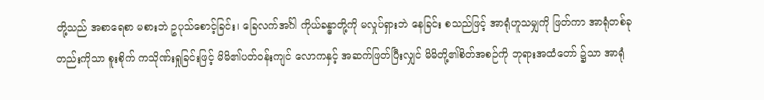တို့သည် အစာရေစာ မစားဘဲ ဥပုသ်စောင့်ခြင်း၊ ခြေလက်အင်္ဂါ ကိုယ်ခန္ဓာတို့ကို မလှုပ်ရှားဘဲ နေခြင်း စသည်ဖြင့် အာရုံဟူသမျှကို ဖြတ်ကာ အာရုံတစ်ခုတည်းကိုသာ စူးစိုက် ကသိုဏ်းရှုခြင်းဖြင့် မိမိ၏ပတ်ဝန်းကျင် လောကနှင့် အဆက်ဖြတ်ပြီးလျှင် မိမိတို့၏စိတ်အစဉ်ကို ဘုရားအထံတော် ၌သာ အာရုံ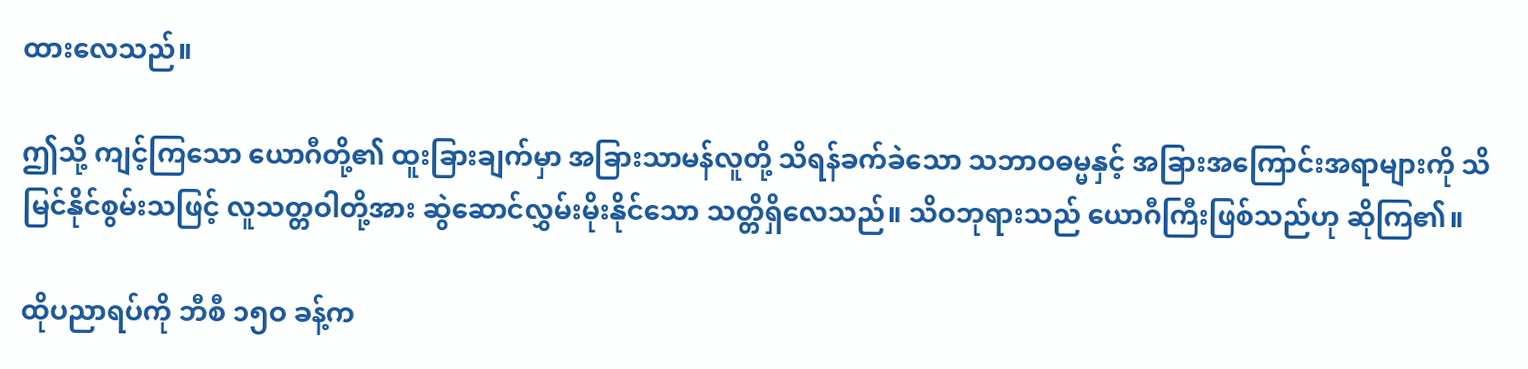ထားလေသည်။

ဤသို့ ကျင့်ကြသော ယောဂီတို့၏ ထူးခြားချက်မှာ အခြားသာမန်လူတို့ သိရန်ခက်ခဲသော သဘာဝဓမ္မနှင့် အခြားအကြောင်းအရာများကို သိမြင်နိုင်စွမ်းသဖြင့် လူသတ္တဝါတို့အား ဆွဲဆောင်လွှမ်းမိုးနိုင်သော သတ္တိရှိလေသည်။ သိဝဘုရားသည် ယောဂီကြီးဖြစ်သည်ဟု ဆိုကြ၏။

ထိုပညာရပ်ကို ဘီစီ ၁၅ဝ ခန့်က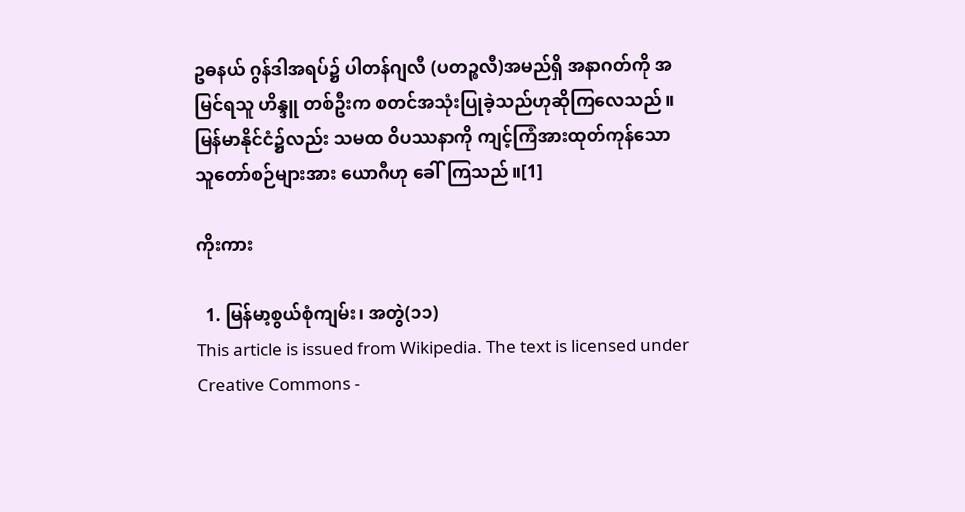ဥဓနယ် ဂွန်ဒါအရပ်၌ ပါတန်ဂျလီ (ပတဉ္စလီ)အမည်ရှိ အနာဂတ်ကို အမြင်ရသူ ဟိန္ဒူ တစ်ဦးက စတင်အသုံးပြုခဲ့သည်ဟုဆိုကြလေသည်။ မြန်မာနိုင်ငံ၌လည်း သမထ ဝိပဿနာကို ကျင့်ကြံအားထုတ်ကုန်သော သူတော်စဉ်များအား ယောဂီဟု ခေါ်ကြသည်။[1]

ကိုးကား

  1. မြန်မာ့စွယ်စုံကျမ်း၊ အတွဲ(၁၁)
This article is issued from Wikipedia. The text is licensed under Creative Commons -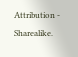Attribution - Sharealike.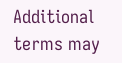Additional terms may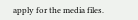apply for the media files.